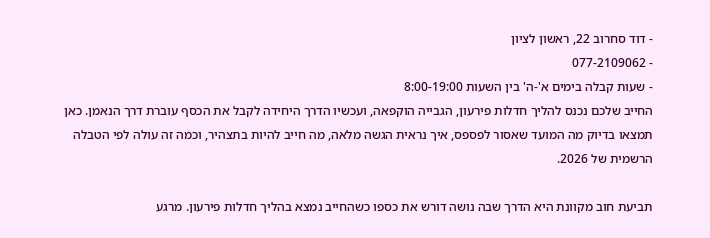- דוד סחרוב 22, ראשון לציון
- 077-2109062
- שעות קבלה בימים א'-ה' בין השעות 8:00-19:00
החייב שלכם נכנס להליך חדלות פירעון, הגבייה הוקפאה, ועכשיו הדרך היחידה לקבל את הכסף עוברת דרך הנאמן. כאן תמצאו בדיוק מה המועד שאסור לפספס, איך נראית הגשה מלאה, מה חייב להיות בתצהיר, וכמה זה עולה לפי הטבלה הרשמית של 2026.

תביעת חוב מקוונת היא הדרך שבה נושה דורש את כספו כשהחייב נמצא בהליך חדלות פירעון. מרגע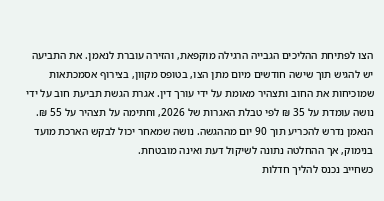הצו לפתיחת ההליכים הגבייה הרגילה מוקפאת, והזירה עוברת לנאמן. את התביעה יש להגיש תוך שישה חודשים מיום מתן הצו, בטופס מקוון, בצירוף אסמכתאות שמוכיחות את החוב ותצהיר מאומת על ידי עורך דין. אגרת הגשת תביעת חוב על ידי נושה עומדת על 35 ₪ לפי טבלת האגרות של 2026, וחתימה על תצהיר על 55 ₪. הנאמן נדרש להכריע תוך 90 יום מההגשה. נושה שמאחר יכול לבקש הארכת מועד בנימוק, אך ההחלטה נתונה לשיקול דעת ואינה מובטחת.
כשחייב נכנס להליך חדלות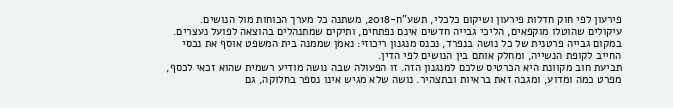פירעון לפי חוק חדלות פירעון ושיקום כלכלי, תשע"ח-2018, משתנה כל מערך הכוחות מול הנושים. עיקולים שהוטלו מוקפאים, הליכי גבייה חדשים אינם נפתחים, ותיקים שמתנהלים בהוצאה לפועל נעצרים. במקום גבייה פרטנית של כל נושה בנפרד, נכנס מנגנון ריכוזי: נאמן שממנה בית המשפט אוסף את נכסי החייב לקופת הנשייה, ומחלק אותם בין הנושים לפי הדין.
תביעת חוב מקוונת היא הכרטיס שלכם למנגנון הזה. זו הפעולה שבה נושה מודיע רשמית שהוא זכאי לכסף, מפרט כמה ומדוע, ומגבה זאת בראיות ובתצהיר. נושה שלא מגיש אינו נספר בחלוקה, גם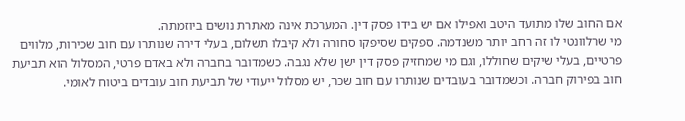אם החוב שלו מתועד היטב ואפילו אם יש בידו פסק דין. המערכת אינה מאתרת נושים ביוזמתה.
מי שרלוונטי לו זה רחב יותר משנדמה. ספקים שסיפקו סחורה ולא קיבלו תשלום, בעלי דירה שנותרו עם חוב שכירות, מלווים פרטיים, בעלי שיקים שחוללו, וגם מי שמחזיק פסק דין ישן שלא נגבה. כשמדובר בחברה ולא באדם פרטי, המסלול הוא תביעת חוב בפירוק חברה. וכשמדובר בעובדים שנותרו עם חוב שכר, יש מסלול ייעודי של תביעת חוב עובדים ביטוח לאומי.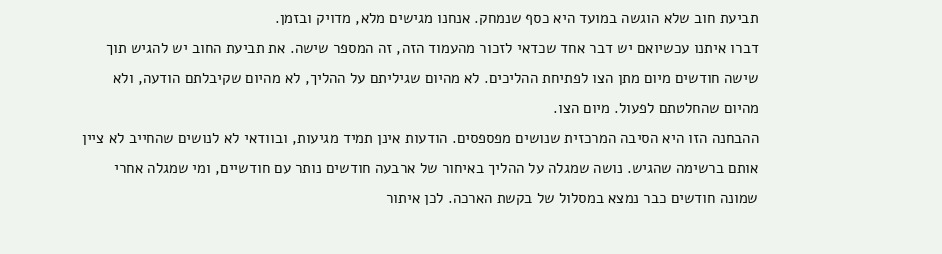תביעת חוב שלא הוגשה במועד היא כסף שנמחק. אנחנו מגישים מלא, מדויק ובזמן.
דברו איתנו עכשיואם יש דבר אחד שכדאי לזכור מהעמוד הזה, זה המספר שישה. את תביעת החוב יש להגיש תוך שישה חודשים מיום מתן הצו לפתיחת ההליכים. לא מהיום שגיליתם על ההליך, לא מהיום שקיבלתם הודעה, ולא מהיום שהחלטתם לפעול. מיום הצו.
ההבחנה הזו היא הסיבה המרכזית שנושים מפספסים. הודעות אינן תמיד מגיעות, ובוודאי לא לנושים שהחייב לא ציין אותם ברשימה שהגיש. נושה שמגלה על ההליך באיחור של ארבעה חודשים נותר עם חודשיים, ומי שמגלה אחרי שמונה חודשים כבר נמצא במסלול של בקשת הארכה. לכן איתור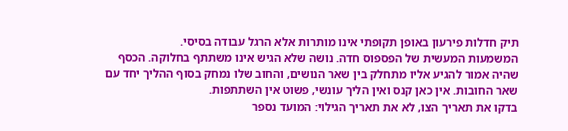תיק חדלות פירעון באופן תקופתי אינו מותרות אלא הרגל עבודה בסיסי.
המשמעות המעשית של הפספוס חדה. נושה שלא הגיש אינו משתתף בחלוקה. הכסף שהיה אמור להגיע אליו מתחלק בין שאר הנושים, והחוב שלו נמחק בסוף ההליך יחד עם שאר החובות. אין כאן קנס ואין הליך עונשי, פשוט אין השתתפות.
בדקו את תאריך הצו, לא את תאריך הגילוי: המועד נספר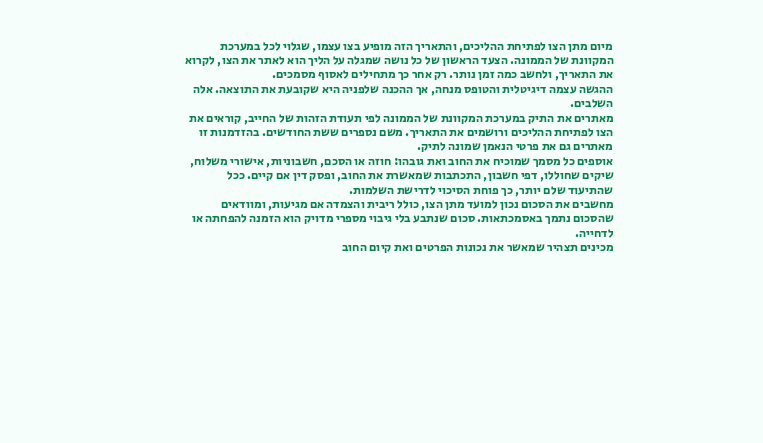מיום מתן הצו לפתיחת ההליכים, והתאריך הזה מופיע בצו עצמו, שגלוי לכל במערכת המקוונת של הממונה. הצעד הראשון של כל נושה שמגלה על הליך הוא לאתר את הצו, לקרוא את התאריך, ולחשב כמה זמן נותר. רק אחר כך מתחילים לאסוף מסמכים.
ההגשה עצמה דיגיטלית והטופס מנחה, אך ההכנה שלפניה היא שקובעת את התוצאה. אלה השלבים.
מאתרים את התיק במערכת המקוונת של הממונה לפי תעודת הזהות של החייב, קוראים את הצו לפתיחת ההליכים ורושמים את התאריך. משם נספרים ששת החודשים. בהזדמנות זו מאתרים גם את פרטי הנאמן שמונה לתיק.
אוספים כל מסמך שמוכיח את החוב ואת גובהו: חוזה או הסכם, חשבוניות, אישורי משלוח, שיקים שחוללו, דפי חשבון, התכתבות שמאשרת את החוב, ופסק דין אם קיים. ככל שהתיעוד שלם יותר, כך פוחת הסיכוי לדרישת השלמות.
מחשבים את הסכום נכון למועד מתן הצו, כולל ריבית והצמדה אם מגיעות, ומוודאים שהסכום נתמך באסמכתאות. סכום שנתבע בלי גיבוי מספרי מדויק הוא הזמנה להפחתה או לדחייה.
מכינים תצהיר שמאשר את נכונות הפרטים ואת קיום החוב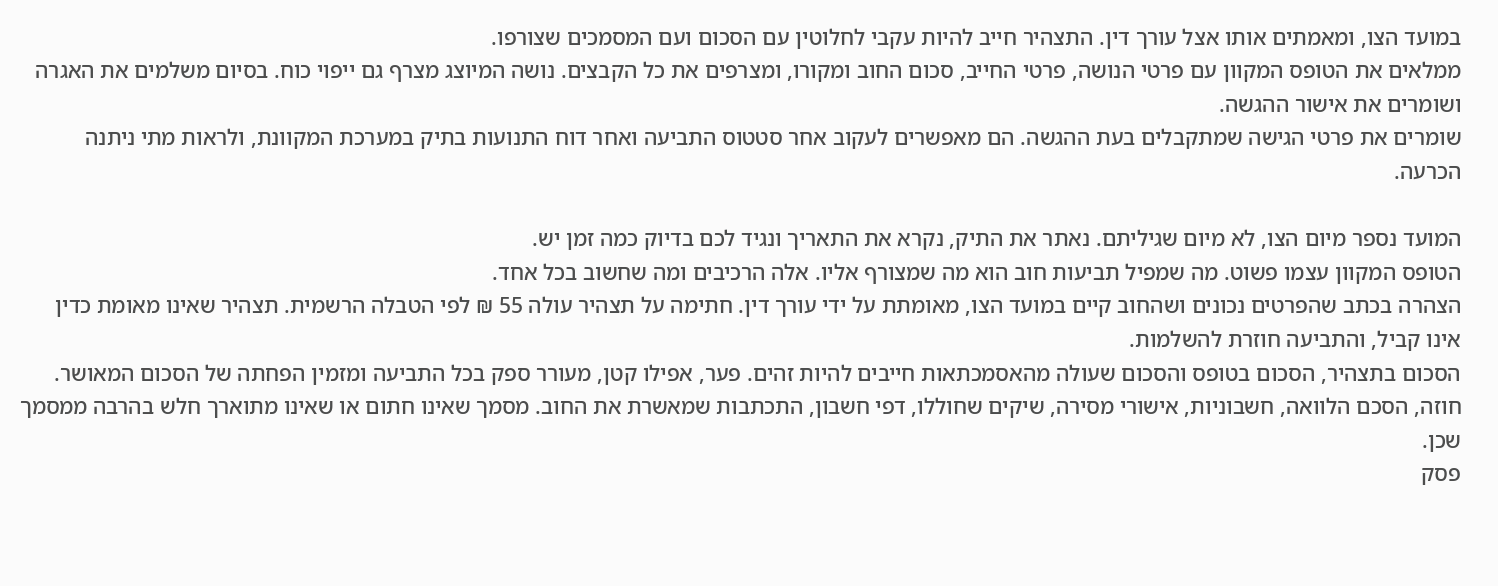במועד הצו, ומאמתים אותו אצל עורך דין. התצהיר חייב להיות עקבי לחלוטין עם הסכום ועם המסמכים שצורפו.
ממלאים את הטופס המקוון עם פרטי הנושה, פרטי החייב, סכום החוב ומקורו, ומצרפים את כל הקבצים. נושה המיוצג מצרף גם ייפוי כוח. בסיום משלמים את האגרה ושומרים את אישור ההגשה.
שומרים את פרטי הגישה שמתקבלים בעת ההגשה. הם מאפשרים לעקוב אחר סטטוס התביעה ואחר דוח התנועות בתיק במערכת המקוונת, ולראות מתי ניתנה הכרעה.

המועד נספר מיום הצו, לא מיום שגיליתם. נאתר את התיק, נקרא את התאריך ונגיד לכם בדיוק כמה זמן יש.
הטופס המקוון עצמו פשוט. מה שמפיל תביעות חוב הוא מה שמצורף אליו. אלה הרכיבים ומה שחשוב בכל אחד.
הצהרה בכתב שהפרטים נכונים ושהחוב קיים במועד הצו, מאומתת על ידי עורך דין. חתימה על תצהיר עולה 55 ₪ לפי הטבלה הרשמית. תצהיר שאינו מאומת כדין אינו קביל, והתביעה חוזרת להשלמות.
הסכום בתצהיר, הסכום בטופס והסכום שעולה מהאסמכתאות חייבים להיות זהים. פער, אפילו קטן, מעורר ספק בכל התביעה ומזמין הפחתה של הסכום המאושר.
חוזה, הסכם הלוואה, חשבוניות, אישורי מסירה, שיקים שחוללו, דפי חשבון, התכתבות שמאשרת את החוב. מסמך שאינו חתום או שאינו מתוארך חלש בהרבה ממסמך שכן.
פסק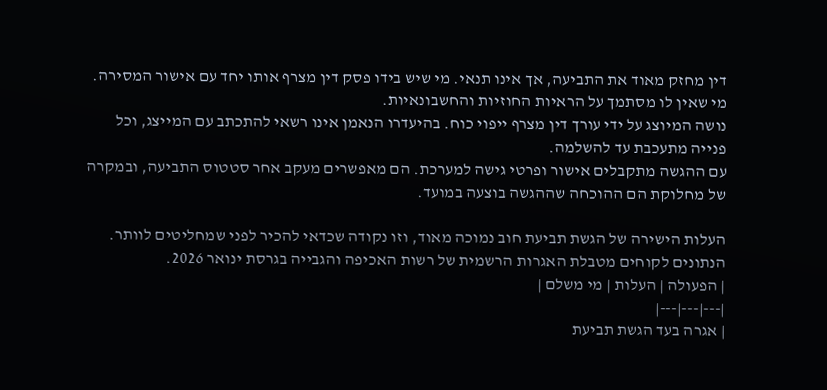דין מחזק מאוד את התביעה, אך אינו תנאי. מי שיש בידו פסק דין מצרף אותו יחד עם אישור המסירה. מי שאין לו מסתמך על הראיות החוזיות והחשבונאיות.
נושה המיוצג על ידי עורך דין מצרף ייפוי כוח. בהיעדרו הנאמן אינו רשאי להתכתב עם המייצג, וכל פנייה מתעכבת עד להשלמה.
עם ההגשה מתקבלים אישור ופרטי גישה למערכת. הם מאפשרים מעקב אחר סטטוס התביעה, ובמקרה של מחלוקת הם ההוכחה שההגשה בוצעה במועד.

העלות הישירה של הגשת תביעת חוב נמוכה מאוד, וזו נקודה שכדאי להכיר לפני שמחליטים לוותר. הנתונים לקוחים מטבלת האגרות הרשמית של רשות האכיפה והגבייה בגרסת ינואר 2026.
| הפעולה | העלות | מי משלם |
|---|---|---|
| אגרה בעד הגשת תביעת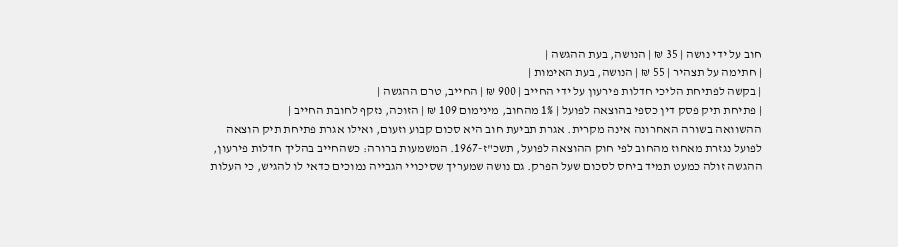חוב על ידי נושה | 35 ₪ | הנושה, בעת ההגשה |
| חתימה על תצהיר | 55 ₪ | הנושה, בעת האימות |
| בקשה לפתיחת הליכי חדלות פירעון על ידי החייב | 900 ₪ | החייב, טרם ההגשה |
| פתיחת תיק פסק דין כספי בהוצאה לפועל | 1% מהחוב, מינימום 109 ₪ | הזוכה, נזקף לחובת החייב |
ההשוואה בשורה האחרונה אינה מקרית. אגרת תביעת חוב היא סכום קבוע וזעום, ואילו אגרת פתיחת תיק הוצאה לפועל נגזרת מאחוז מהחוב לפי חוק ההוצאה לפועל, תשכ"ז-1967. המשמעות ברורה: כשהחייב בהליך חדלות פירעון, ההגשה זולה כמעט תמיד ביחס לסכום שעל הפרק. גם נושה שמעריך שסיכויי הגבייה נמוכים כדאי לו להגיש, כי העלות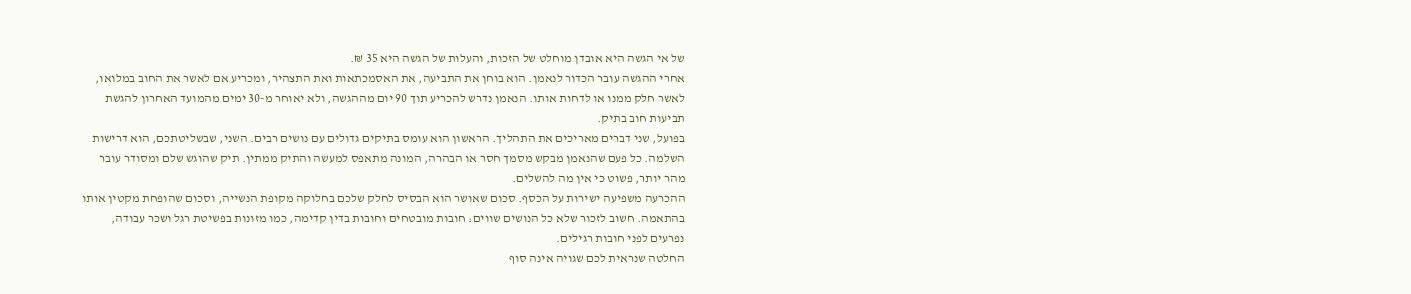של אי הגשה היא אובדן מוחלט של הזכות, והעלות של הגשה היא 35 ₪.
אחרי ההגשה עובר הכדור לנאמן. הוא בוחן את התביעה, את האסמכתאות ואת התצהיר, ומכריע אם לאשר את החוב במלואו, לאשר חלק ממנו או לדחות אותו. הנאמן נדרש להכריע תוך 90 יום מההגשה, ולא יאוחר מ-30 ימים מהמועד האחרון להגשת תביעות חוב בתיק.
בפועל, שני דברים מאריכים את התהליך. הראשון הוא עומס בתיקים גדולים עם נושים רבים. השני, שבשליטתכם, הוא דרישות השלמה. כל פעם שהנאמן מבקש מסמך חסר או הבהרה, המונה מתאפס למעשה והתיק ממתין. תיק שהוגש שלם ומסודר עובר מהר יותר, פשוט כי אין מה להשלים.
ההכרעה משפיעה ישירות על הכסף. סכום שאושר הוא הבסיס לחלק שלכם בחלוקה מקופת הנשייה, וסכום שהופחת מקטין אותו בהתאמה. חשוב לזכור שלא כל הנושים שווים: חובות מובטחים וחובות בדין קדימה, כמו מזונות בפשיטת רגל ושכר עבודה, נפרעים לפני חובות רגילים.
החלטה שנראית לכם שגויה אינה סוף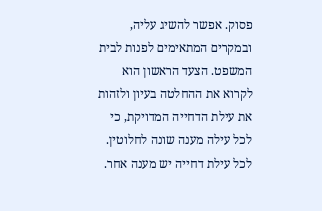פסוק. אפשר להשיג עליה, ובמקרים המתאימים לפנות לבית המשפט. הצעד הראשון הוא לקרוא את ההחלטה בעיון ולזהות את עילת הדחייה המדויקת, כי לכל עילה מענה שונה לחלוטין.
לכל עילת דחייה יש מענה אחר.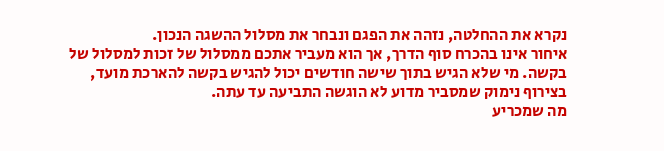נקרא את ההחלטה, נזהה את הפגם ונבחר את מסלול ההשגה הנכון.
איחור אינו בהכרח סוף הדרך, אך הוא מעביר אתכם ממסלול של זכות למסלול של בקשה. מי שלא הגיש בתוך שישה חודשים יכול להגיש בקשה להארכת מועד, בצירוף נימוק שמסביר מדוע לא הוגשה התביעה עד עתה.
מה שמכריע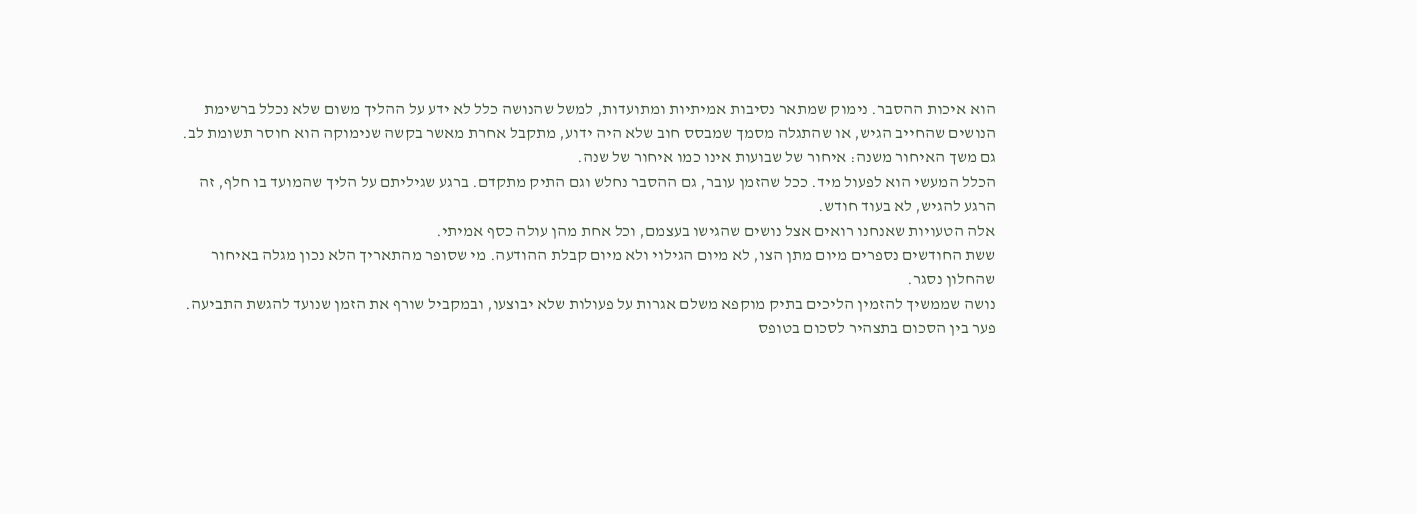הוא איכות ההסבר. נימוק שמתאר נסיבות אמיתיות ומתועדות, למשל שהנושה כלל לא ידע על ההליך משום שלא נכלל ברשימת הנושים שהחייב הגיש, או שהתגלה מסמך שמבסס חוב שלא היה ידוע, מתקבל אחרת מאשר בקשה שנימוקה הוא חוסר תשומת לב. גם משך האיחור משנה: איחור של שבועות אינו כמו איחור של שנה.
הכלל המעשי הוא לפעול מיד. ככל שהזמן עובר, גם ההסבר נחלש וגם התיק מתקדם. ברגע שגיליתם על הליך שהמועד בו חלף, זה הרגע להגיש, לא בעוד חודש.
אלה הטעויות שאנחנו רואים אצל נושים שהגישו בעצמם, וכל אחת מהן עולה כסף אמיתי.
ששת החודשים נספרים מיום מתן הצו, לא מיום הגילוי ולא מיום קבלת ההודעה. מי שסופר מהתאריך הלא נכון מגלה באיחור שהחלון נסגר.
נושה שממשיך להזמין הליכים בתיק מוקפא משלם אגרות על פעולות שלא יבוצעו, ובמקביל שורף את הזמן שנועד להגשת התביעה.
פער בין הסכום בתצהיר לסכום בטופס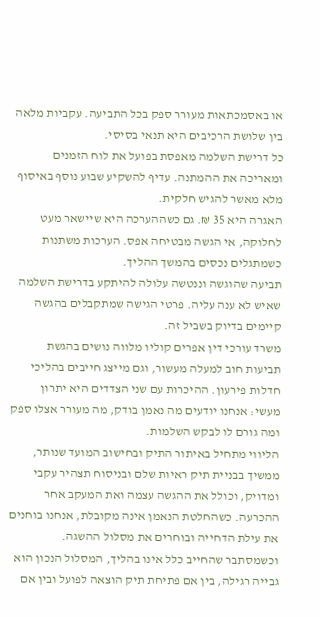או באסמכתאות מעורר ספק בכל התביעה. עקביות מלאה בין שלושת הרכיבים היא תנאי בסיסי.
כל דרישת השלמה מאפסת בפועל את לוח הזמנים ומאריכה את ההמתנה. עדיף להשקיע שבוע נוסף באיסוף מלא מאשר להגיש חלקית.
האגרה היא 35 ₪. גם כשההערכה היא שיישאר מעט לחלוקה, אי הגשה מבטיחה אפס. הערכות משתנות כשמתגלים נכסים בהמשך ההליך.
תביעה שהוגשה וננטשה עלולה להיתקע בדרישת השלמה שאיש לא ענה עליה. פרטי הגישה שמתקבלים בהגשה קיימים בדיוק בשביל זה.
משרד עורכי דין אפרים קוליו מלווה נושים בהגשת תביעות חוב למעלה מעשור, וגם מייצג חייבים בהליכי חדלות פירעון. ההיכרות עם שני הצדדים היא יתרון מעשי: אנחנו יודעים מה נאמן בודק, מה מעורר אצלו ספק ומה גורם לו לבקש השלמות.
הליווי מתחיל באיתור התיק ובחישוב המועד שנותר, ממשיך בבניית תיק ראיות שלם ובניסוח תצהיר עקבי ומדויק, וכולל את ההגשה עצמה ואת המעקב אחר ההכרעה. כשהחלטת הנאמן אינה מקובלת, אנחנו בוחנים את עילת הדחייה ובוחרים את מסלול ההשגה. וכשמסתבר שהחייב כלל אינו בהליך, המסלול הנכון הוא גבייה רגילה, בין אם פתיחת תיק הוצאה לפועל ובין אם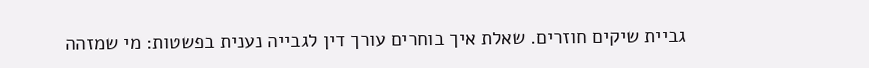גביית שיקים חוזרים. שאלת איך בוחרים עורך דין לגבייה נענית בפשטות: מי שמזהה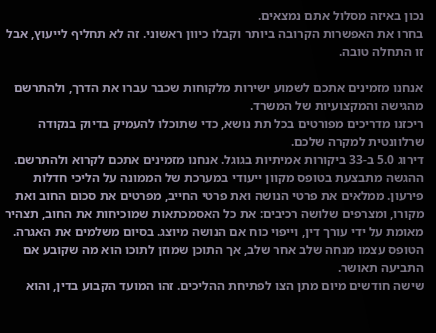נכון באיזה מסלול אתם נמצאים.
בחרו את האפשרות הקרובה ביותר וקבלו כיוון ראשוני. זה לא תחליף לייעוץ, אבל זו התחלה טובה.

אנחנו מזמינים אתכם לשמוע ישירות מלקוחות שכבר עברו את הדרך, ולהתרשם מהגישה והמקצועיות של המשרד.
ריכזנו מדריכים מפורטים בכל תת נושא, כדי שתוכלו להעמיק בדיוק בנקודה שרלוונטית למקרה שלכם.
דירוג 5.0 ב-33 ביקורות אמיתיות בגוגל. אנחנו מזמינים אתכם לקרוא ולהתרשם.
ההגשה מתבצעת בטופס מקוון ייעודי במערכת של הממונה על הליכי חדלות פירעון. ממלאים את פרטי הנושה ואת פרטי החייב, מפרטים את סכום החוב ואת מקורו, ומצרפים שלושה רכיבים: את כל האסמכתאות שמוכיחות את החוב, תצהיר מאומת על ידי עורך דין, וייפוי כוח אם הנושה מיוצג. בסיום משלמים את האגרה. הטופס עצמו מנחה שלב אחר שלב, אך התוכן שמוזן לתוכו הוא מה שקובע אם התביעה תאושר.
שישה חודשים מיום מתן הצו לפתיחת ההליכים. זהו המועד הקבוע בדין, והוא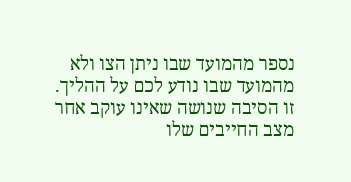נספר מהמועד שבו ניתן הצו ולא מהמועד שבו נודע לכם על ההליך. זו הסיבה שנושה שאינו עוקב אחר מצב החייבים שלו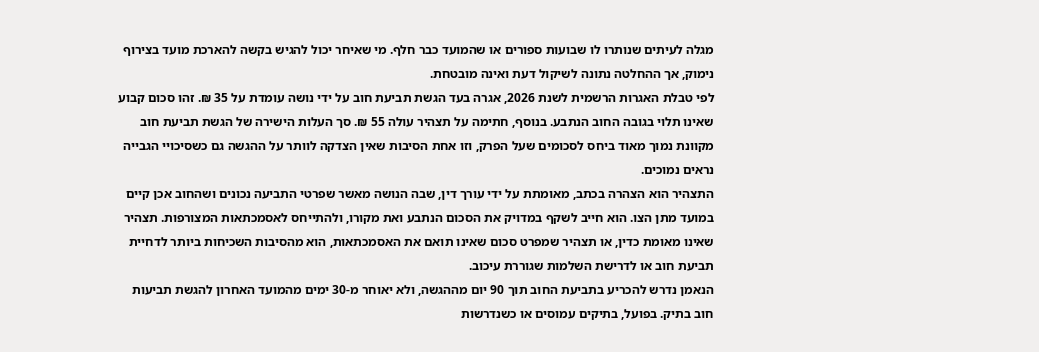מגלה לעיתים שנותרו לו שבועות ספורים או שהמועד כבר חלף. מי שאיחר יכול להגיש בקשה להארכת מועד בצירוף נימוק, אך ההחלטה נתונה לשיקול דעת ואינה מובטחת.
לפי טבלת האגרות הרשמית לשנת 2026, אגרה בעד הגשת תביעת חוב על ידי נושה עומדת על 35 ₪. זהו סכום קבוע שאינו תלוי בגובה החוב הנתבע. בנוסף, חתימה על תצהיר עולה 55 ₪. סך העלות הישירה של הגשת תביעת חוב מקוונת נמוך מאוד ביחס לסכומים שעל הפרק, וזו אחת הסיבות שאין הצדקה לוותר על ההגשה גם כשסיכויי הגבייה נראים נמוכים.
התצהיר הוא הצהרה בכתב, מאומתת על ידי עורך דין, שבה הנושה מאשר שפרטי התביעה נכונים ושהחוב אכן קיים במועד מתן הצו. הוא חייב לשקף במדויק את הסכום הנתבע ואת מקורו, ולהתייחס לאסמכתאות המצורפות. תצהיר שאינו מאומת כדין, או תצהיר שמפרט סכום שאינו תואם את האסמכתאות, הוא מהסיבות השכיחות ביותר לדחיית תביעת חוב או לדרישת השלמות שגוררת עיכוב.
הנאמן נדרש להכריע בתביעת החוב תוך 90 יום מההגשה, ולא יאוחר מ-30 ימים מהמועד האחרון להגשת תביעות חוב בתיק. בפועל, בתיקים עמוסים או כשנדרשות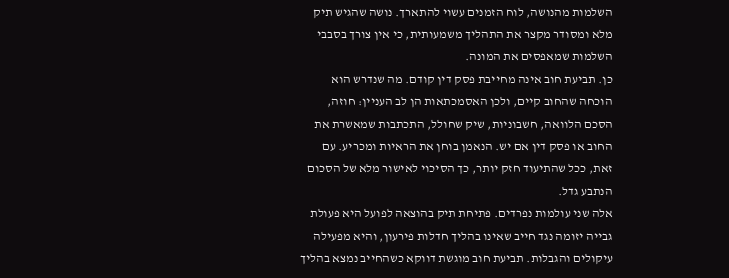השלמות מהנושה, לוח הזמנים עשוי להתארך. נושה שהגיש תיק מלא ומסודר מקצר את התהליך משמעותית, כי אין צורך בסבבי השלמות שמאפסים את המונה.
כן. תביעת חוב אינה מחייבת פסק דין קודם. מה שנדרש הוא הוכחה שהחוב קיים, ולכן האסמכתאות הן לב העניין: חוזה, הסכם הלוואה, חשבוניות, שיק שחולל, התכתבות שמאשרת את החוב או פסק דין אם יש. הנאמן בוחן את הראיות ומכריע. עם זאת, ככל שהתיעוד חזק יותר, כך הסיכוי לאישור מלא של הסכום הנתבע גדל.
אלה שני עולמות נפרדים. פתיחת תיק בהוצאה לפועל היא פעולת גבייה יזומה נגד חייב שאינו בהליך חדלות פירעון, והיא מפעילה עיקולים והגבלות. תביעת חוב מוגשת דווקא כשהחייב נמצא בהליך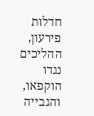חדלות פירעון, ההליכים נגדו הוקפאו, והגבייה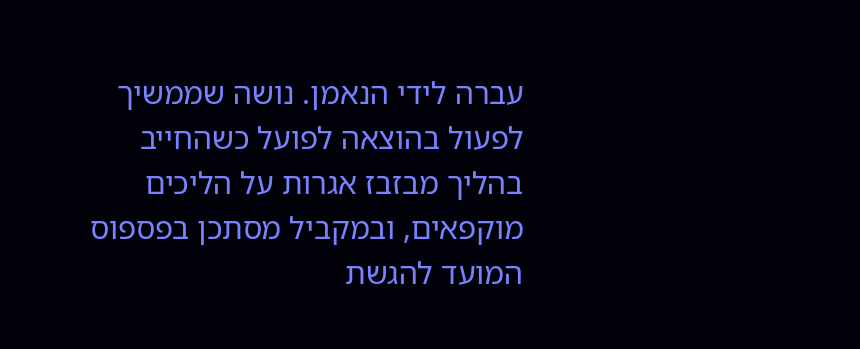עברה לידי הנאמן. נושה שממשיך לפעול בהוצאה לפועל כשהחייב בהליך מבזבז אגרות על הליכים מוקפאים, ובמקביל מסתכן בפספוס המועד להגשת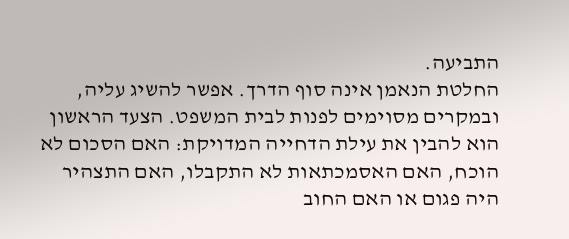התביעה.
החלטת הנאמן אינה סוף הדרך. אפשר להשיג עליה, ובמקרים מסוימים לפנות לבית המשפט. הצעד הראשון הוא להבין את עילת הדחייה המדויקת: האם הסכום לא הוכח, האם האסמכתאות לא התקבלו, האם התצהיר היה פגום או האם החוב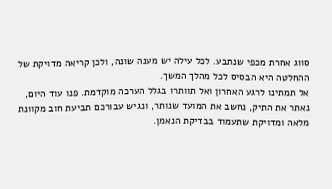סווג אחרת מכפי שנתבע. לכל עילה יש מענה שונה, ולכן קריאה מדויקת של ההחלטה היא הבסיס לכל מהלך המשך.
אל תמתינו לרגע האחרון ואל תוותרו בגלל הערכה מוקדמת. פנו עוד היום, נאתר את התיק, נחשב את המועד שנותר, ונגיש עבורכם תביעת חוב מקוונת מלאה ומדויקת שתעמוד בבדיקת הנאמן.